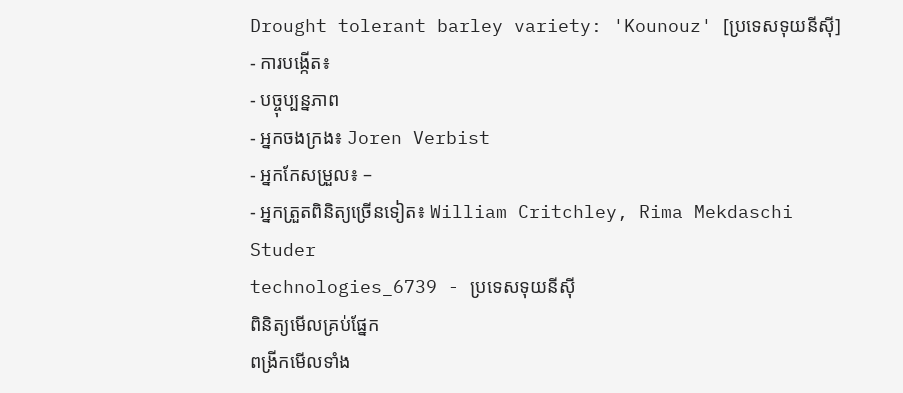Drought tolerant barley variety: 'Kounouz' [ប្រទេសទុយនីស៊ី]
- ការបង្កើត៖
- បច្ចុប្បន្នភាព
- អ្នកចងក្រង៖ Joren Verbist
- អ្នកកែសម្រួល៖ –
- អ្នកត្រួតពិនិត្យច្រើនទៀត៖ William Critchley, Rima Mekdaschi Studer
technologies_6739 - ប្រទេសទុយនីស៊ី
ពិនិត្យមើលគ្រប់ផ្នែក
ពង្រីកមើលទាំង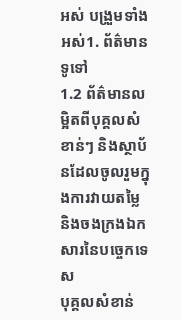អស់ បង្រួមទាំងអស់1. ព័ត៌មានទូទៅ
1.2 ព័ត៌មានលម្អិតពីបុគ្គលសំខាន់ៗ និងស្ថាប័នដែលចូលរួមក្នុងការវាយតម្លៃ និងចងក្រងឯកសារនៃបច្ចេកទេស
បុគ្គលសំខាន់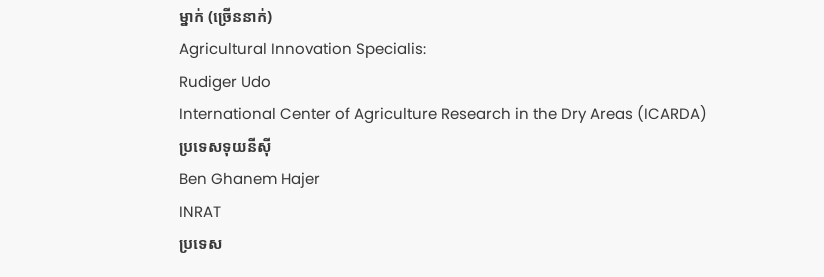ម្នាក់ (ច្រើននាក់)
Agricultural Innovation Specialis:
Rudiger Udo
International Center of Agriculture Research in the Dry Areas (ICARDA)
ប្រទេសទុយនីស៊ី
Ben Ghanem Hajer
INRAT
ប្រទេស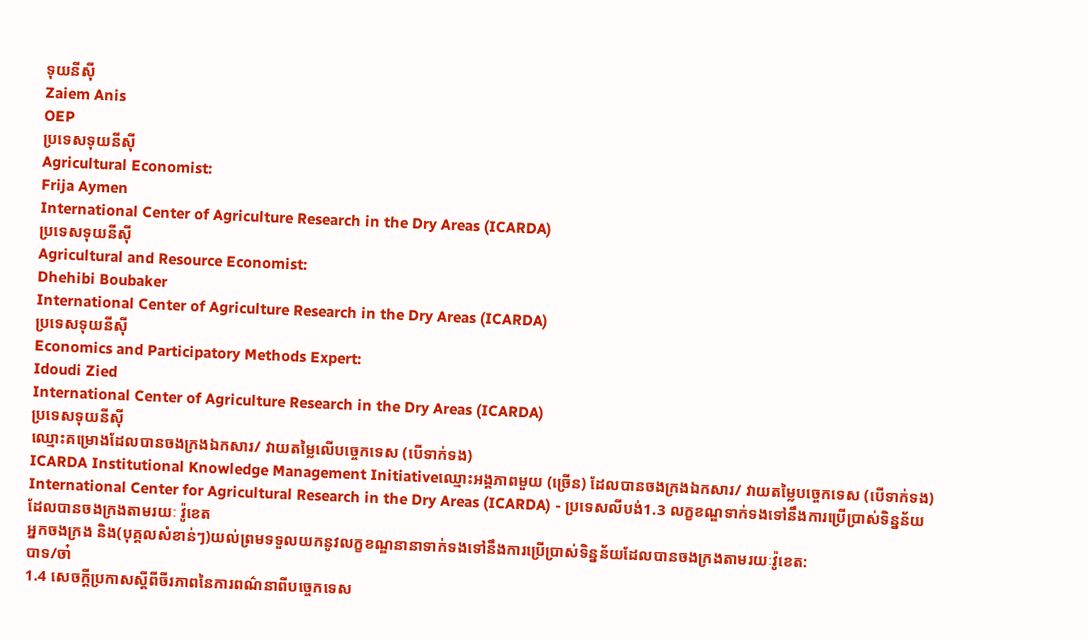ទុយនីស៊ី
Zaiem Anis
OEP
ប្រទេសទុយនីស៊ី
Agricultural Economist:
Frija Aymen
International Center of Agriculture Research in the Dry Areas (ICARDA)
ប្រទេសទុយនីស៊ី
Agricultural and Resource Economist:
Dhehibi Boubaker
International Center of Agriculture Research in the Dry Areas (ICARDA)
ប្រទេសទុយនីស៊ី
Economics and Participatory Methods Expert:
Idoudi Zied
International Center of Agriculture Research in the Dry Areas (ICARDA)
ប្រទេសទុយនីស៊ី
ឈ្មោះគម្រោងដែលបានចងក្រងឯកសារ/ វាយតម្លៃលើបច្ចេកទេស (បើទាក់ទង)
ICARDA Institutional Knowledge Management Initiativeឈ្មោះអង្គភាពមួយ (ច្រើន) ដែលបានចងក្រងឯកសារ/ វាយតម្លៃបច្ចេកទេស (បើទាក់ទង)
International Center for Agricultural Research in the Dry Areas (ICARDA) - ប្រទេសលីបង់1.3 លក្ខខណ្ឌទាក់ទងទៅនឹងការប្រើប្រាស់ទិន្នន័យដែលបានចងក្រងតាមរយៈ វ៉ូខេត
អ្នកចងក្រង និង(បុគ្គលសំខាន់ៗ)យល់ព្រមទទួលយកនូវលក្ខខណ្ឌនានាទាក់ទងទៅនឹងការប្រើប្រាស់ទិន្នន័យដែលបានចងក្រងតាមរយៈវ៉ូខេត:
បាទ/ចា៎
1.4 សេចក្តីប្រកាសស្តីពីចីរភាពនៃការពណ៌នាពីបច្ចេកទេស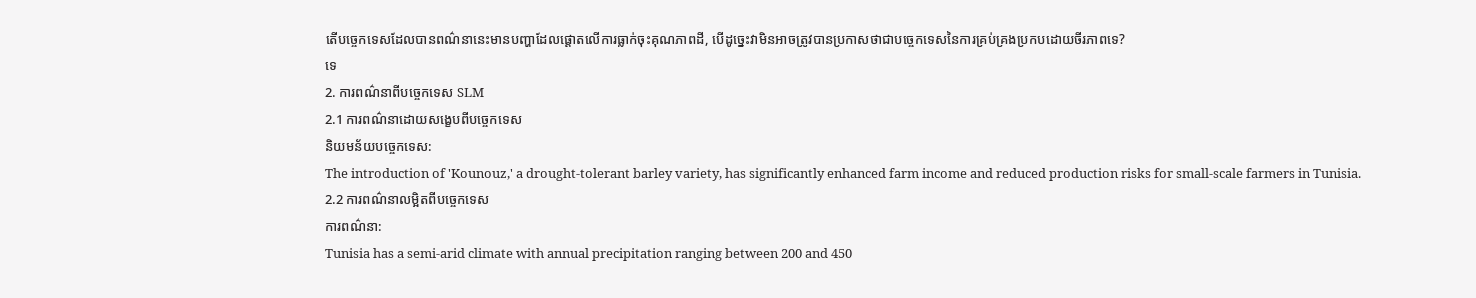តើបច្ចេកទេសដែលបានពណ៌នានេះមានបញ្ហាដែលផ្តោតលើការធ្លាក់ចុះគុណភាពដី, បើដូច្នេះវាមិនអាចត្រូវបានប្រកាសថាជាបច្ចេកទេសនៃការគ្រប់គ្រងប្រកបដោយចីរភាពទេ?
ទេ
2. ការពណ៌នាពីបច្ចេកទេស SLM
2.1 ការពណ៌នាដោយសង្ខេបពីបច្ចេកទេស
និយមន័យបច្ចេកទេស:
The introduction of 'Kounouz,' a drought-tolerant barley variety, has significantly enhanced farm income and reduced production risks for small-scale farmers in Tunisia.
2.2 ការពណ៌នាលម្អិតពីបច្ចេកទេស
ការពណ៌នា:
Tunisia has a semi-arid climate with annual precipitation ranging between 200 and 450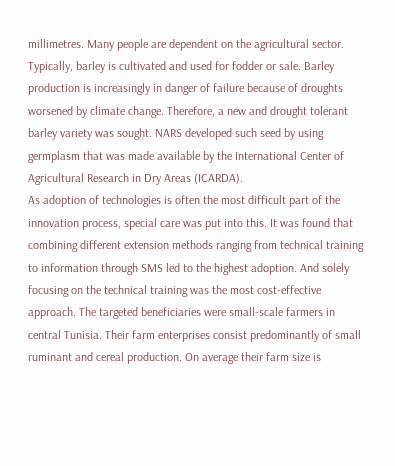millimetres. Many people are dependent on the agricultural sector. Typically, barley is cultivated and used for fodder or sale. Barley production is increasingly in danger of failure because of droughts worsened by climate change. Therefore, a new and drought tolerant barley variety was sought. NARS developed such seed by using germplasm that was made available by the International Center of Agricultural Research in Dry Areas (ICARDA).
As adoption of technologies is often the most difficult part of the innovation process, special care was put into this. It was found that combining different extension methods ranging from technical training to information through SMS led to the highest adoption. And solely focusing on the technical training was the most cost-effective approach. The targeted beneficiaries were small-scale farmers in central Tunisia. Their farm enterprises consist predominantly of small ruminant and cereal production. On average their farm size is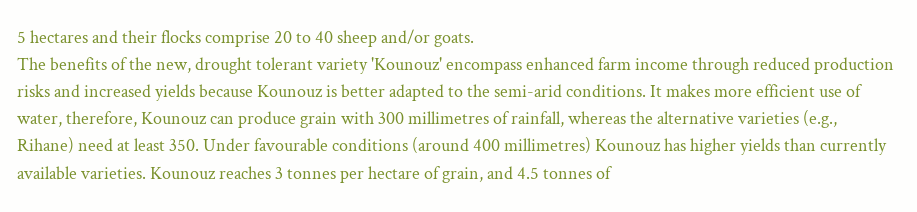5 hectares and their flocks comprise 20 to 40 sheep and/or goats.
The benefits of the new, drought tolerant variety 'Kounouz' encompass enhanced farm income through reduced production risks and increased yields because Kounouz is better adapted to the semi-arid conditions. It makes more efficient use of water, therefore, Kounouz can produce grain with 300 millimetres of rainfall, whereas the alternative varieties (e.g., Rihane) need at least 350. Under favourable conditions (around 400 millimetres) Kounouz has higher yields than currently available varieties. Kounouz reaches 3 tonnes per hectare of grain, and 4.5 tonnes of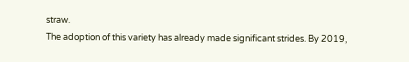straw.
The adoption of this variety has already made significant strides. By 2019,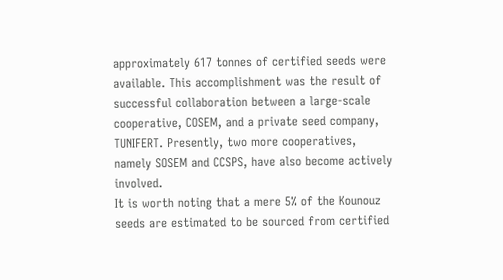approximately 617 tonnes of certified seeds were available. This accomplishment was the result of successful collaboration between a large-scale cooperative, COSEM, and a private seed company, TUNIFERT. Presently, two more cooperatives, namely SOSEM and CCSPS, have also become actively involved.
It is worth noting that a mere 5% of the Kounouz seeds are estimated to be sourced from certified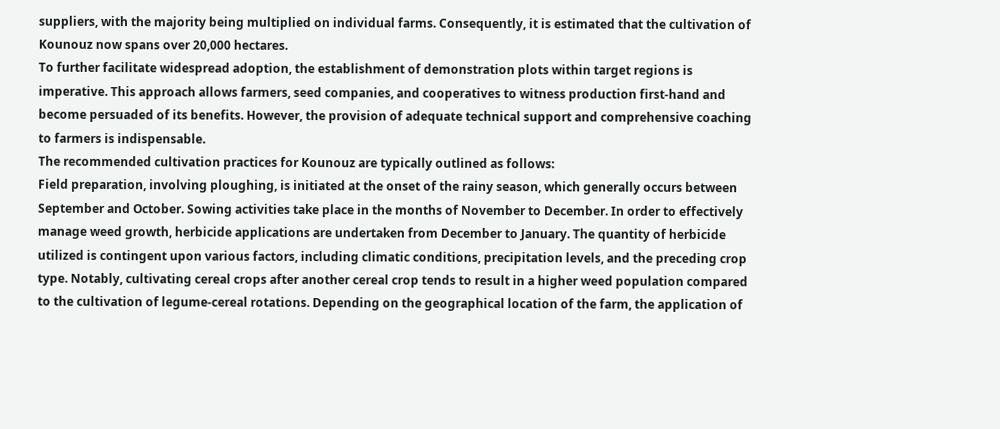suppliers, with the majority being multiplied on individual farms. Consequently, it is estimated that the cultivation of Kounouz now spans over 20,000 hectares.
To further facilitate widespread adoption, the establishment of demonstration plots within target regions is imperative. This approach allows farmers, seed companies, and cooperatives to witness production first-hand and become persuaded of its benefits. However, the provision of adequate technical support and comprehensive coaching to farmers is indispensable.
The recommended cultivation practices for Kounouz are typically outlined as follows:
Field preparation, involving ploughing, is initiated at the onset of the rainy season, which generally occurs between September and October. Sowing activities take place in the months of November to December. In order to effectively manage weed growth, herbicide applications are undertaken from December to January. The quantity of herbicide utilized is contingent upon various factors, including climatic conditions, precipitation levels, and the preceding crop type. Notably, cultivating cereal crops after another cereal crop tends to result in a higher weed population compared to the cultivation of legume-cereal rotations. Depending on the geographical location of the farm, the application of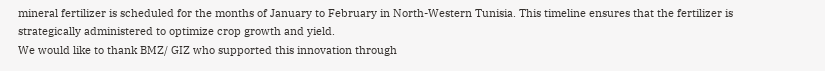mineral fertilizer is scheduled for the months of January to February in North-Western Tunisia. This timeline ensures that the fertilizer is strategically administered to optimize crop growth and yield.
We would like to thank BMZ/ GIZ who supported this innovation through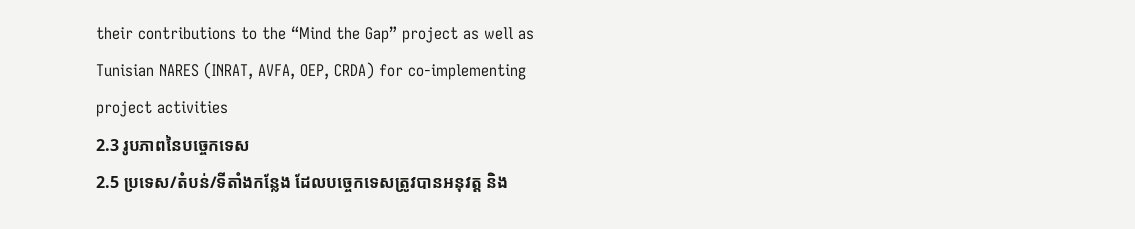their contributions to the “Mind the Gap” project as well as Tunisian NARES (INRAT, AVFA, OEP, CRDA) for co-implementing project activities
2.3 រូបភាពនៃបច្ចេកទេស
2.5 ប្រទេស/តំបន់/ទីតាំងកន្លែង ដែលបច្ចេកទេសត្រូវបានអនុវត្ត និង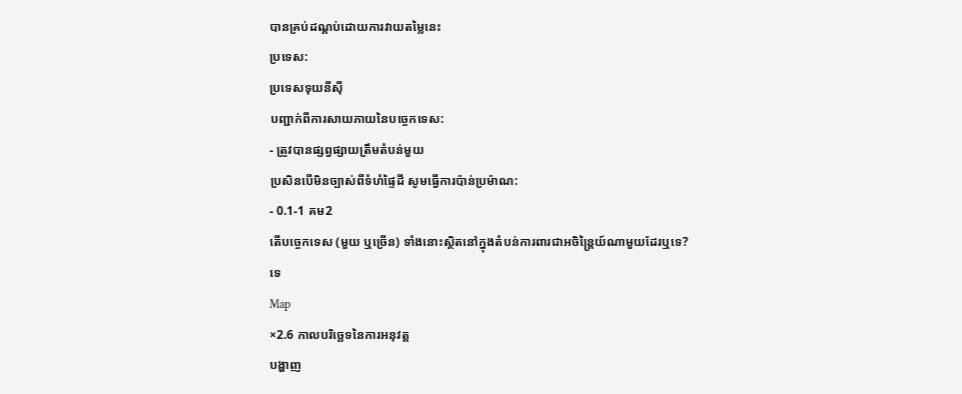បានគ្រប់ដណ្តប់ដោយការវាយតម្លៃនេះ
ប្រទេស:
ប្រទេសទុយនីស៊ី
បញ្ជាក់ពីការសាយភាយនៃបច្ចេកទេស:
- ត្រូវបានផ្សព្វផ្សាយត្រឹមតំបន់មួយ
ប្រសិនបើមិនច្បាស់ពីទំហំផ្ទៃដី សូមធ្វើការប៉ាន់ប្រម៉ាណ:
- 0.1-1 គម2
តើបច្ចេកទេស (មួយ ឬច្រើន) ទាំងនោះស្ថិតនៅក្នុងតំបន់ការពារជាអចិន្ត្រៃយ៍ណាមួយដែរឬទេ?
ទេ
Map
×2.6 កាលបរិច្ឆេទនៃការអនុវត្ត
បង្ហាញ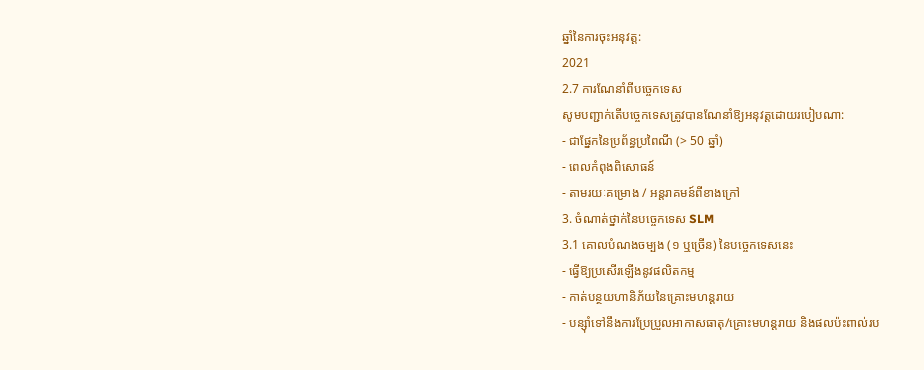ឆ្នាំនៃការចុះអនុវត្ត:
2021
2.7 ការណែនាំពីបច្ចេកទេស
សូមបញ្ជាក់តើបច្ចេកទេសត្រូវបានណែនាំឱ្យអនុវត្តដោយរបៀបណា:
- ជាផ្នែកនៃប្រព័ន្ធប្រពៃណី (> 50 ឆ្នាំ)
- ពេលកំពុងពិសោធន៍
- តាមរយៈគម្រោង / អន្តរាគមន៍ពីខាងក្រៅ
3. ចំណាត់ថ្នាក់នៃបច្ចេកទេស SLM
3.1 គោលបំណងចម្បង (១ ឬច្រើន) នៃបច្ចេកទេសនេះ
- ធ្វើឱ្យប្រសើរឡើងនូវផលិតកម្ម
- កាត់បន្ថយហានិភ័យនៃគ្រោះមហន្តរាយ
- បន្ស៊ាំទៅនឹងការប្រែប្រួលអាកាសធាតុ/គ្រោះមហន្តរាយ និងផលប៉ះពាល់រប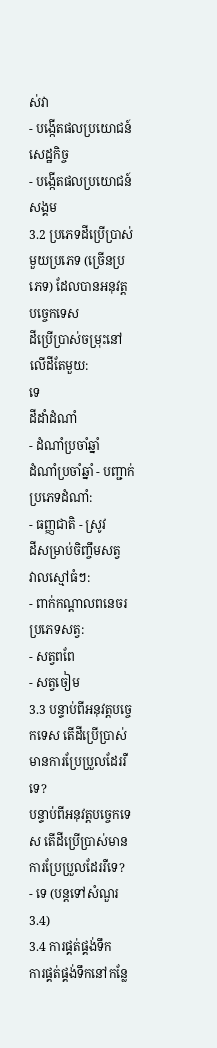ស់វា
- បង្កើតផលប្រយោជន៍សេដ្ឋកិច្ច
- បង្កើតផលប្រយោជន៍សង្គម
3.2 ប្រភេទដីប្រើប្រាស់មួយប្រភេទ (ច្រើនប្រភេទ) ដែលបានអនុវត្តបច្ចេកទេស
ដីប្រើប្រាស់ចម្រុះនៅលើដីតែមួយ:
ទេ
ដីដាំដំណាំ
- ដំណាំប្រចាំឆ្នាំ
ដំណាំប្រចាំឆ្នាំ - បញ្ជាក់ប្រភេទដំណាំ:
- ធញ្ញជាតិ - ស្រូវ
ដីសម្រាប់ចិញ្ចឹមសត្វ
វាលស្មៅធំៗ:
- ពាក់កណ្តាលពនេចរ
ប្រភេទសត្វ:
- សត្វពពែ
- សត្វចៀម
3.3 បន្ទាប់ពីអនុវត្តបច្ចេកទេស តើដីប្រើប្រាស់មានការប្រែប្រួលដែររឺទេ?
បន្ទាប់ពីអនុវត្តបច្ចេកទេស តើដីប្រើប្រាស់មានការប្រែប្រួលដែររឺទេ?
- ទេ (បន្តទៅសំណួរ 3.4)
3.4 ការផ្គត់ផ្គង់ទឹក
ការផ្គត់ផ្គង់ទឹកនៅកន្លែ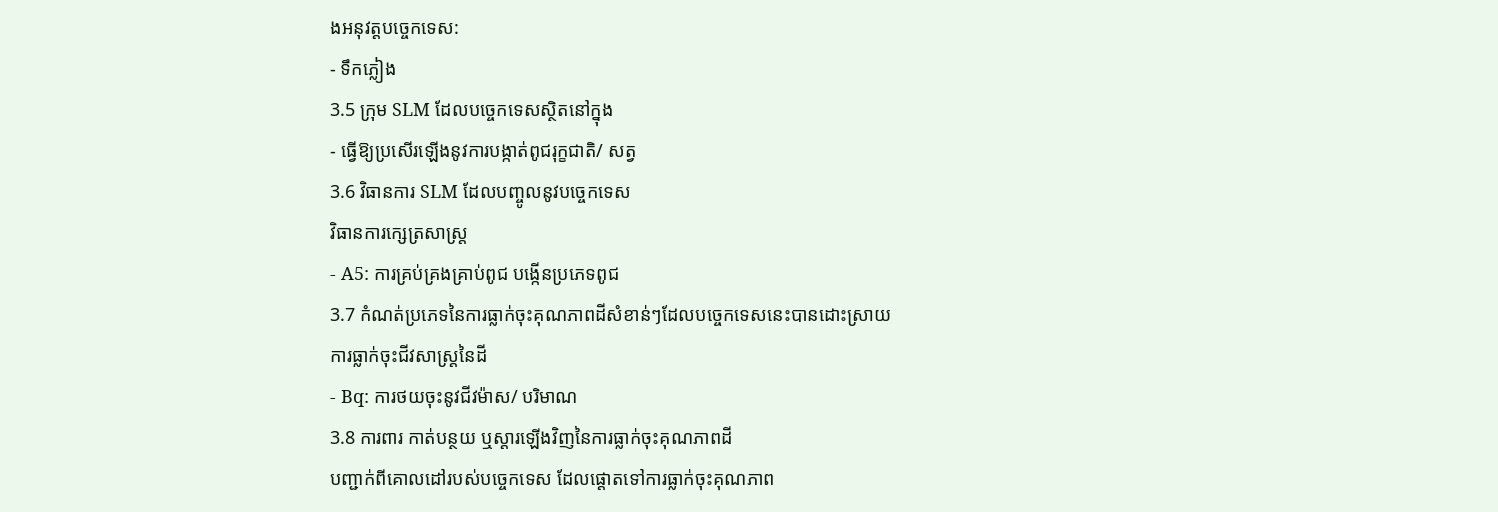ងអនុវត្តបច្ចេកទេស:
- ទឹកភ្លៀង
3.5 ក្រុម SLM ដែលបច្ចេកទេសស្ថិតនៅក្នុង
- ធ្វើឱ្យប្រសើរឡើងនូវការបង្កាត់ពូជរុក្ខជាតិ/ សត្វ
3.6 វិធានការ SLM ដែលបញ្ចូលនូវបច្ចេកទេស
វិធានការក្សេត្រសាស្ត្រ
- A5: ការគ្រប់គ្រងគ្រាប់ពូជ បង្កើនប្រភេទពូជ
3.7 កំណត់ប្រភេទនៃការធ្លាក់ចុះគុណភាពដីសំខាន់ៗដែលបច្ចេកទេសនេះបានដោះស្រាយ
ការធ្លាក់ចុះជីវសាស្ត្រនៃដី
- Bq: ការថយចុះនូវជីវម៉ាស/ បរិមាណ
3.8 ការពារ កាត់បន្ថយ ឬស្តារឡើងវិញនៃការធ្លាក់ចុះគុណភាពដី
បញ្ជាក់ពីគោលដៅរបស់បច្ចេកទេស ដែលផ្តោតទៅការធ្លាក់ចុះគុណភាព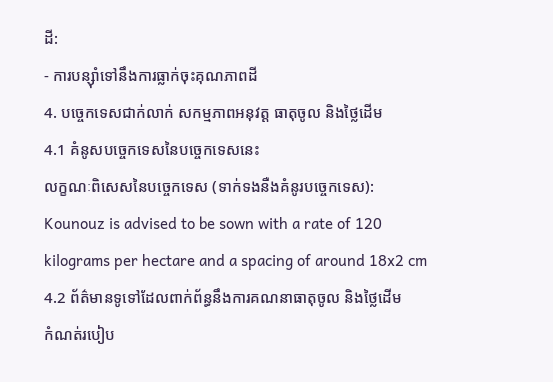ដី:
- ការបន្ស៊ាំទៅនឹងការធ្លាក់ចុះគុណភាពដី
4. បច្ចេកទេសជាក់លាក់ សកម្មភាពអនុវត្ត ធាតុចូល និងថ្លៃដើម
4.1 គំនូសបច្ចេកទេសនៃបច្ចេកទេសនេះ
លក្ខណៈពិសេសនៃបច្ចេកទេស (ទាក់ទងនឺងគំនូរបច្ចេកទេស):
Kounouz is advised to be sown with a rate of 120 kilograms per hectare and a spacing of around 18x2 cm
4.2 ព័ត៌មានទូទៅដែលពាក់ព័ន្ធនឹងការគណនាធាតុចូល និងថ្លៃដើម
កំណត់របៀប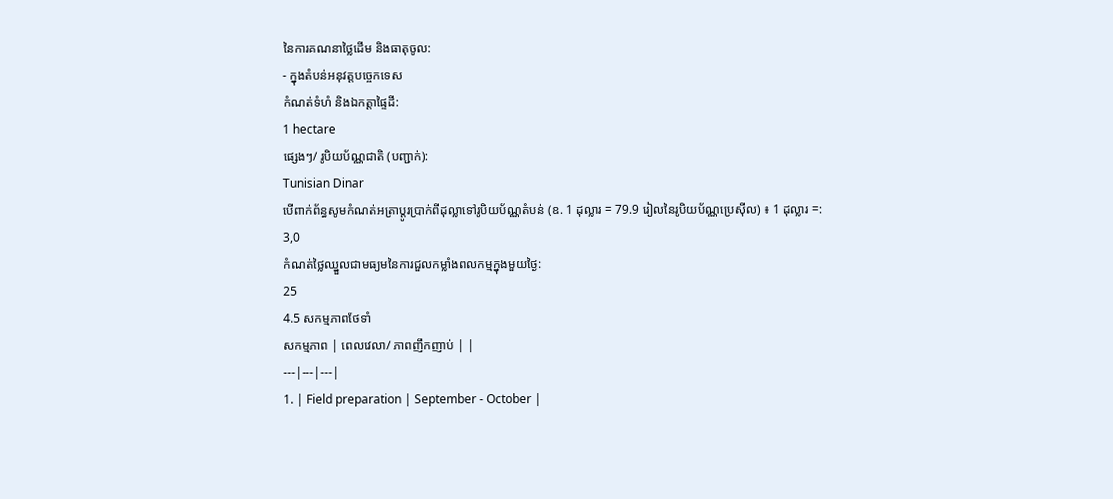នៃការគណនាថ្លៃដើម និងធាតុចូល:
- ក្នុងតំបន់អនុវត្តបច្ចេកទេស
កំណត់ទំហំ និងឯកត្តាផ្ទៃដី:
1 hectare
ផ្សេងៗ/ រូបិយប័ណ្ណជាតិ (បញ្ជាក់):
Tunisian Dinar
បើពាក់ព័ន្ធសូមកំណត់អត្រាប្តូរប្រាក់ពីដុល្លាទៅរូបិយប័ណ្ណតំបន់ (ឧ. 1 ដុល្លារ = 79.9 រៀលនៃរូបិយប័ណ្ណប្រេស៊ីល) ៖ 1 ដុល្លារ =:
3,0
កំណត់ថ្លៃឈ្នួលជាមធ្យមនៃការជួលកម្លាំងពលកម្មក្នុងមួយថ្ងៃ:
25
4.5 សកម្មភាពថែទាំ
សកម្មភាព | ពេលវេលា/ ភាពញឹកញាប់ | |
---|---|---|
1. | Field preparation | September - October |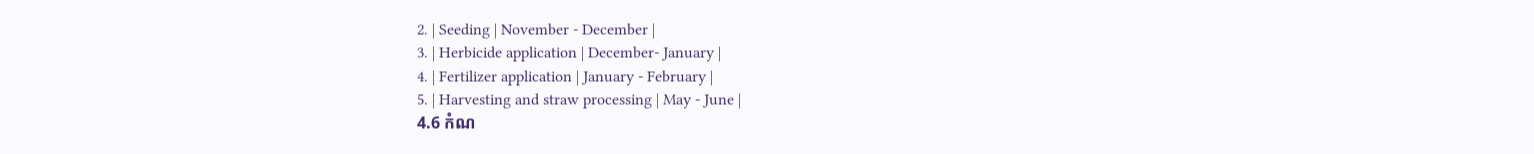2. | Seeding | November - December |
3. | Herbicide application | December- January |
4. | Fertilizer application | January - February |
5. | Harvesting and straw processing | May - June |
4.6 កំណ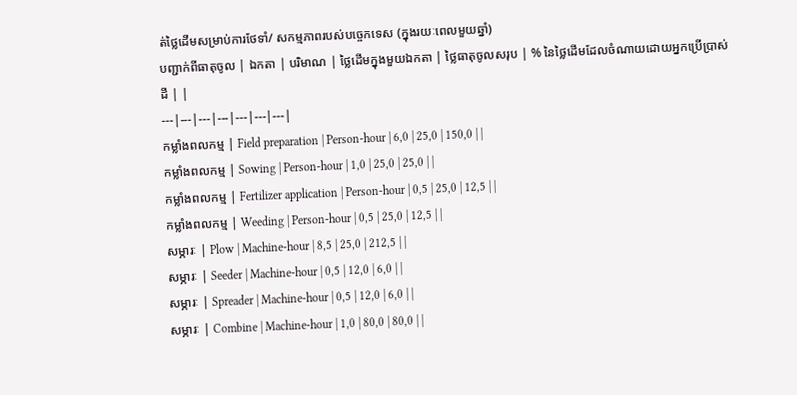ត់ថ្លៃដើមសម្រាប់ការថែទាំ/ សកម្មភាពរបស់បច្ចេកទេស (ក្នុងរយៈពេលមួយឆ្នាំ)
បញ្ជាក់ពីធាតុចូល | ឯកតា | បរិមាណ | ថ្លៃដើមក្នុងមួយឯកតា | ថ្លៃធាតុចូលសរុប | % នៃថ្លៃដើមដែលចំណាយដោយអ្នកប្រើប្រាស់ដី | |
---|---|---|---|---|---|---|
កម្លាំងពលកម្ម | Field preparation | Person-hour | 6,0 | 25,0 | 150,0 | |
កម្លាំងពលកម្ម | Sowing | Person-hour | 1,0 | 25,0 | 25,0 | |
កម្លាំងពលកម្ម | Fertilizer application | Person-hour | 0,5 | 25,0 | 12,5 | |
កម្លាំងពលកម្ម | Weeding | Person-hour | 0,5 | 25,0 | 12,5 | |
សម្ភារៈ | Plow | Machine-hour | 8,5 | 25,0 | 212,5 | |
សម្ភារៈ | Seeder | Machine-hour | 0,5 | 12,0 | 6,0 | |
សម្ភារៈ | Spreader | Machine-hour | 0,5 | 12,0 | 6,0 | |
សម្ភារៈ | Combine | Machine-hour | 1,0 | 80,0 | 80,0 | |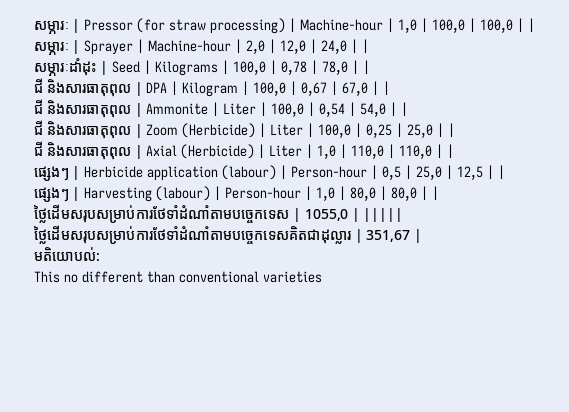សម្ភារៈ | Pressor (for straw processing) | Machine-hour | 1,0 | 100,0 | 100,0 | |
សម្ភារៈ | Sprayer | Machine-hour | 2,0 | 12,0 | 24,0 | |
សម្ភារៈដាំដុះ | Seed | Kilograms | 100,0 | 0,78 | 78,0 | |
ជី និងសារធាតុពុល | DPA | Kilogram | 100,0 | 0,67 | 67,0 | |
ជី និងសារធាតុពុល | Ammonite | Liter | 100,0 | 0,54 | 54,0 | |
ជី និងសារធាតុពុល | Zoom (Herbicide) | Liter | 100,0 | 0,25 | 25,0 | |
ជី និងសារធាតុពុល | Axial (Herbicide) | Liter | 1,0 | 110,0 | 110,0 | |
ផ្សេងៗ | Herbicide application (labour) | Person-hour | 0,5 | 25,0 | 12,5 | |
ផ្សេងៗ | Harvesting (labour) | Person-hour | 1,0 | 80,0 | 80,0 | |
ថ្លៃដើមសរុបសម្រាប់ការថែទាំដំណាំតាមបច្ចេកទេស | 1055,0 | |||||
ថ្លៃដើមសរុបសម្រាប់ការថែទាំដំណាំតាមបច្ចេកទេសគិតជាដុល្លារ | 351,67 |
មតិយោបល់:
This no different than conventional varieties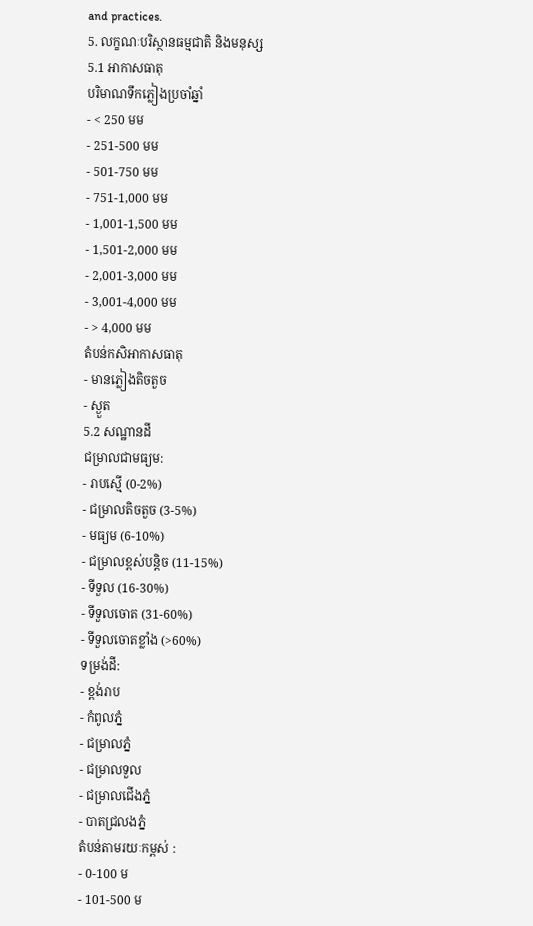and practices.
5. លក្ខណៈបរិស្ថានធម្មជាតិ និងមនុស្ស
5.1 អាកាសធាតុ
បរិមាណទឹកភ្លៀងប្រចាំឆ្នាំ
- < 250 មម
- 251-500 មម
- 501-750 មម
- 751-1,000 មម
- 1,001-1,500 មម
- 1,501-2,000 មម
- 2,001-3,000 មម
- 3,001-4,000 មម
- > 4,000 មម
តំបន់កសិអាកាសធាតុ
- មានភ្លៀងតិចតួច
- ស្ងួត
5.2 សណ្ឋានដី
ជម្រាលជាមធ្យម:
- រាបស្មើ (0-2%)
- ជម្រាលតិចតួច (3-5%)
- មធ្យម (6-10%)
- ជម្រាលខ្ពស់បន្តិច (11-15%)
- ទីទួល (16-30%)
- ទីទួលចោត (31-60%)
- ទីទួលចោតខ្លាំង (>60%)
ទម្រង់ដី:
- ខ្ពង់រាប
- កំពូលភ្នំ
- ជម្រាលភ្នំ
- ជម្រាលទួល
- ជម្រាលជើងភ្នំ
- បាតជ្រលងភ្នំ
តំបន់តាមរយៈកម្ពស់ :
- 0-100 ម
- 101-500 ម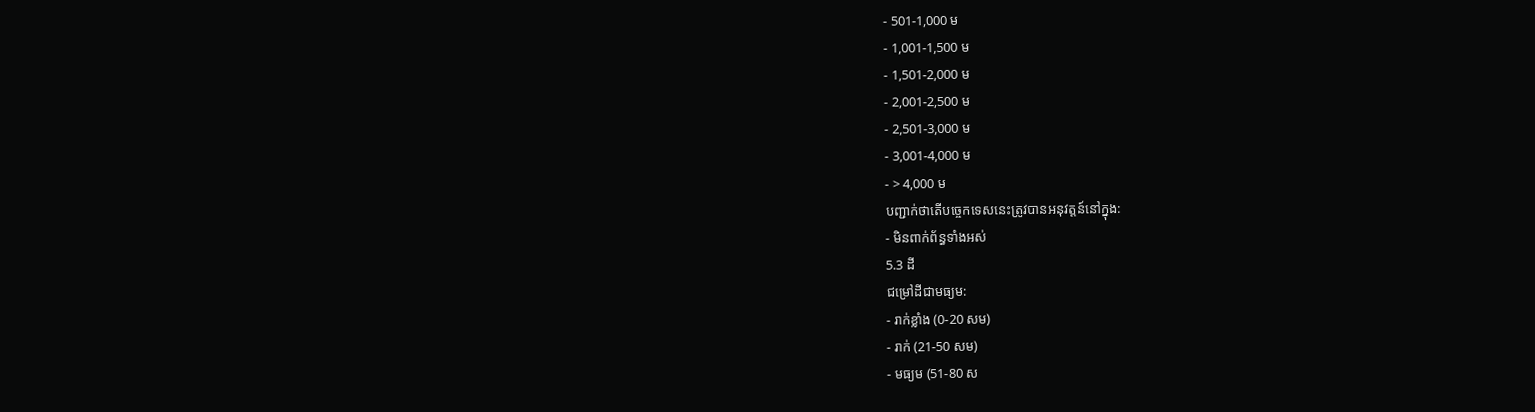- 501-1,000 ម
- 1,001-1,500 ម
- 1,501-2,000 ម
- 2,001-2,500 ម
- 2,501-3,000 ម
- 3,001-4,000 ម
- > 4,000 ម
បញ្ជាក់ថាតើបច្ចេកទេសនេះត្រូវបានអនុវត្តន៍នៅក្នុង:
- មិនពាក់ព័ន្ធទាំងអស់
5.3 ដី
ជម្រៅដីជាមធ្យម:
- រាក់ខ្លាំង (0-20 សម)
- រាក់ (21-50 សម)
- មធ្យម (51-80 ស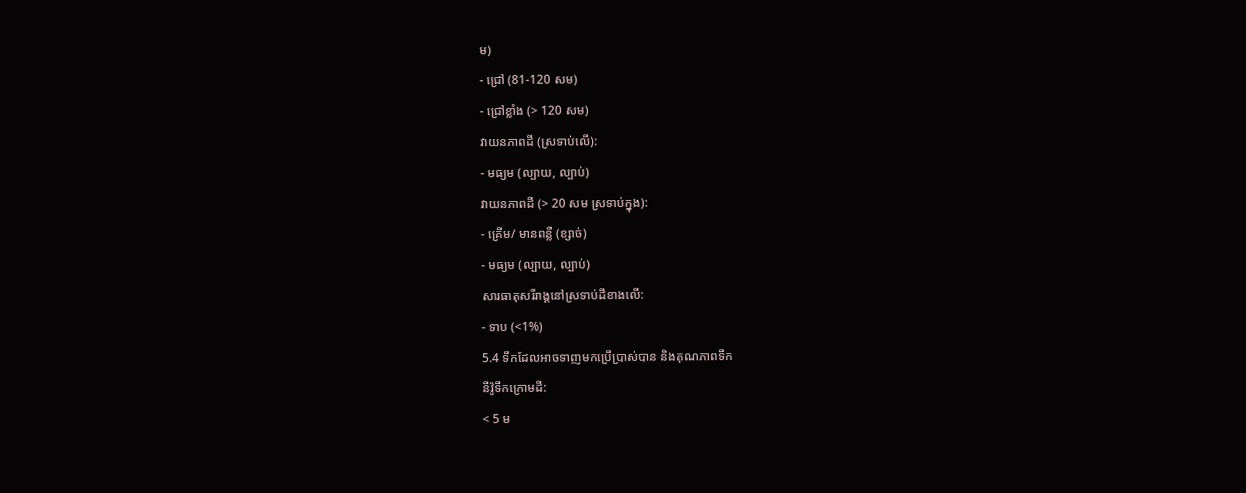ម)
- ជ្រៅ (81-120 សម)
- ជ្រៅខ្លាំង (> 120 សម)
វាយនភាពដី (ស្រទាប់លើ):
- មធ្យម (ល្បាយ, ល្បាប់)
វាយនភាពដី (> 20 សម ស្រទាប់ក្នុង):
- គ្រើម/ មានពន្លឺ (ខ្សាច់)
- មធ្យម (ល្បាយ, ល្បាប់)
សារធាតុសរីរាង្គនៅស្រទាប់ដីខាងលើ:
- ទាប (<1%)
5.4 ទឹកដែលអាចទាញមកប្រើប្រាស់បាន និងគុណភាពទឹក
នីវ៉ូទឹកក្រោមដី:
< 5 ម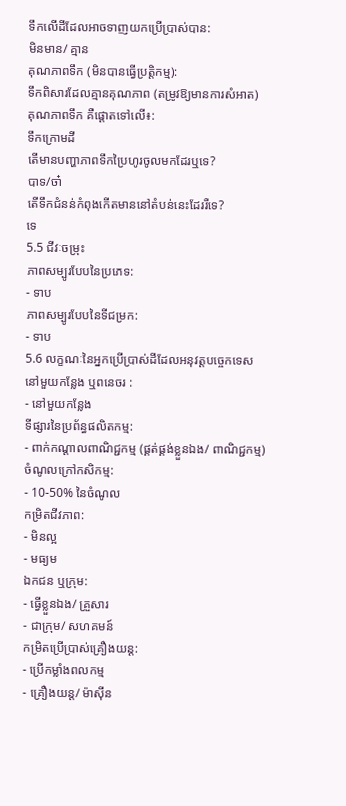ទឹកលើដីដែលអាចទាញយកប្រើប្រាស់បាន:
មិនមាន/ គ្មាន
គុណភាពទឹក (មិនបានធ្វើប្រត្តិកម្ម):
ទឹកពិសារដែលគ្មានគុណភាព (តម្រូវឱ្យមានការសំអាត)
គុណភាពទឹក គឺផ្តោតទៅលើ៖:
ទឹកក្រោមដី
តើមានបញ្ហាភាពទឹកប្រៃហូរចូលមកដែរឬទេ?
បាទ/ចា៎
តើទឹកជំនន់កំពុងកើតមាននៅតំបន់នេះដែររឺទេ?
ទេ
5.5 ជីវៈចម្រុះ
ភាពសម្បូរបែបនៃប្រភេទ:
- ទាប
ភាពសម្បូរបែបនៃទីជម្រក:
- ទាប
5.6 លក្ខណៈនៃអ្នកប្រើប្រាស់ដីដែលអនុវត្តបច្ចេកទេស
នៅមួយកន្លែង ឬពនេចរ :
- នៅមួយកន្លែង
ទីផ្សារនៃប្រព័ន្ធផលិតកម្ម:
- ពាក់កណ្តាលពាណិជ្ជកម្ម (ផ្គត់ផ្គង់ខ្លួនឯង/ ពាណិជ្ជកម្ម)
ចំណូលក្រៅកសិកម្ម:
- 10-50% នៃចំណូល
កម្រិតជីវភាព:
- មិនល្អ
- មធ្យម
ឯកជន ឬក្រុម:
- ធ្វើខ្លួនឯង/ គ្រួសារ
- ជាក្រុម/ សហគមន៍
កម្រិតប្រើប្រាស់គ្រឿងយន្ត:
- ប្រើកម្លាំងពលកម្ម
- គ្រឿងយន្ត/ ម៉ាស៊ីន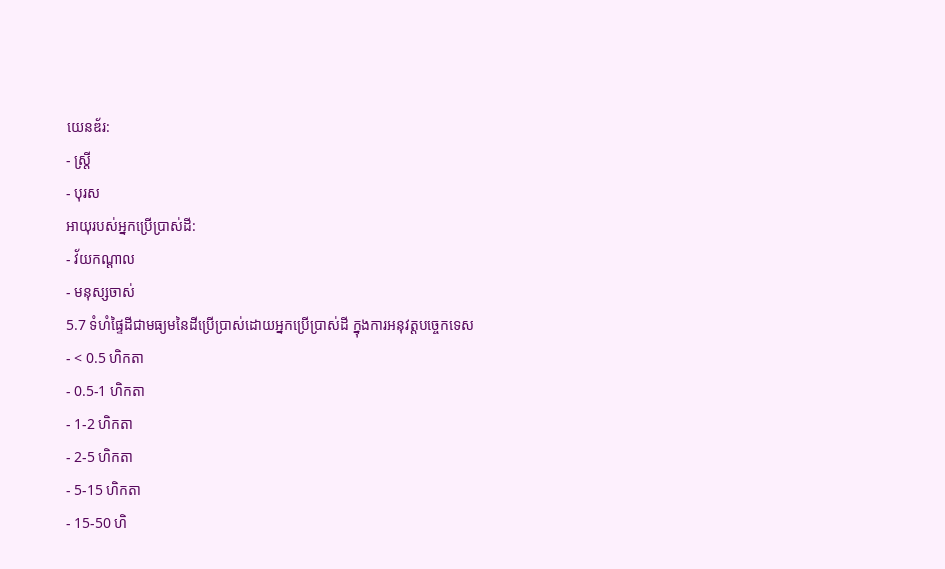យេនឌ័រ:
- ស្ត្រី
- បុរស
អាយុរបស់អ្នកប្រើប្រាស់ដី:
- វ័យកណ្តាល
- មនុស្សចាស់
5.7 ទំហំផ្ទៃដីជាមធ្យមនៃដីប្រើប្រាស់ដោយអ្នកប្រើប្រាស់ដី ក្នុងការអនុវត្តបច្ចេកទេស
- < 0.5 ហិកតា
- 0.5-1 ហិកតា
- 1-2 ហិកតា
- 2-5 ហិកតា
- 5-15 ហិកតា
- 15-50 ហិ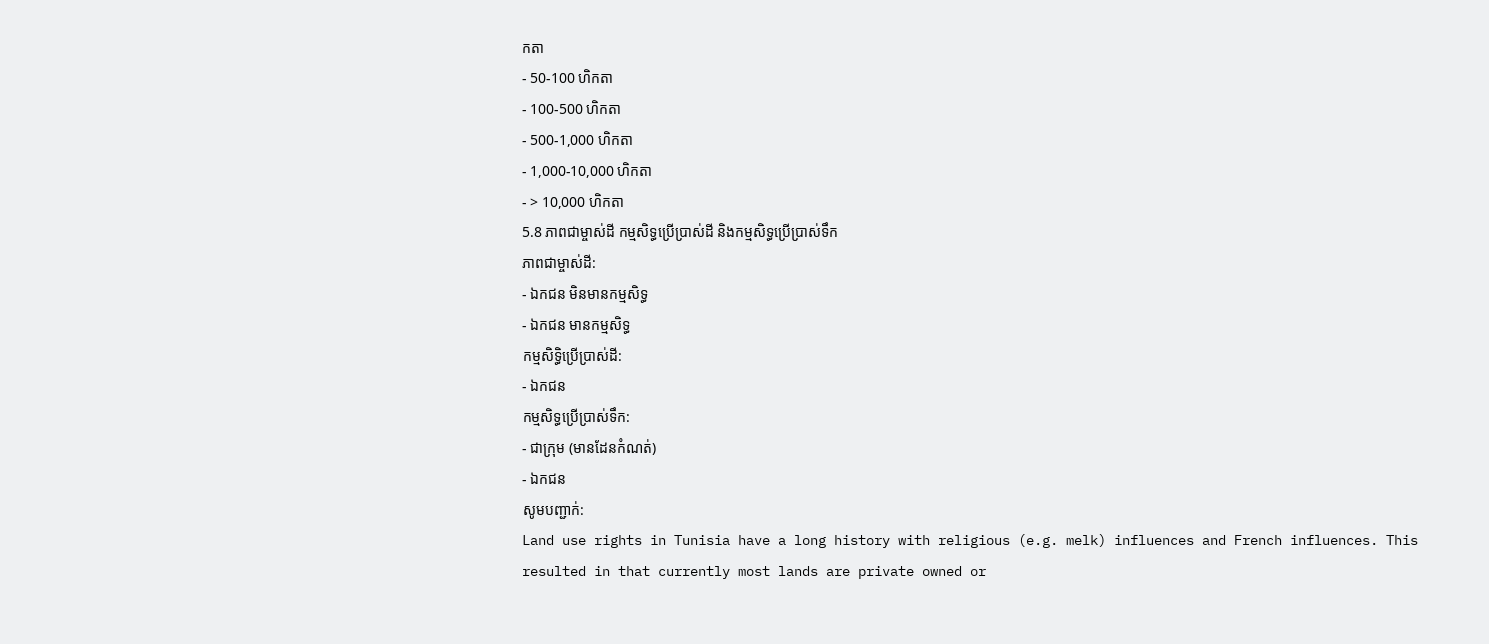កតា
- 50-100 ហិកតា
- 100-500 ហិកតា
- 500-1,000 ហិកតា
- 1,000-10,000 ហិកតា
- > 10,000 ហិកតា
5.8 ភាពជាម្ចាស់ដី កម្មសិទ្ធប្រើប្រាស់ដី និងកម្មសិទ្ធប្រើប្រាស់ទឹក
ភាពជាម្ចាស់ដី:
- ឯកជន មិនមានកម្មសិទ្ធ
- ឯកជន មានកម្មសិទ្ធ
កម្មសិទ្ធិប្រើប្រាស់ដី:
- ឯកជន
កម្មសិទ្ធប្រើប្រាស់ទឹក:
- ជាក្រុម (មានដែនកំណត់)
- ឯកជន
សូមបញ្ជាក់:
Land use rights in Tunisia have a long history with religious (e.g. melk) influences and French influences. This resulted in that currently most lands are private owned or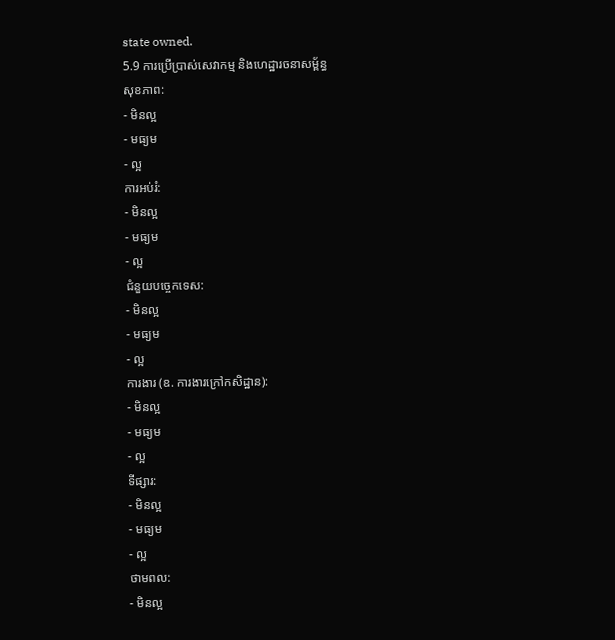state owned.
5.9 ការប្រើប្រាស់សេវាកម្ម និងហេដ្ឋារចនាសម្ព័ន្ធ
សុខភាព:
- មិនល្អ
- មធ្យម
- ល្អ
ការអប់រំ:
- មិនល្អ
- មធ្យម
- ល្អ
ជំនួយបច្ចេកទេស:
- មិនល្អ
- មធ្យម
- ល្អ
ការងារ (ឧ. ការងារក្រៅកសិដ្ឋាន):
- មិនល្អ
- មធ្យម
- ល្អ
ទីផ្សារ:
- មិនល្អ
- មធ្យម
- ល្អ
ថាមពល:
- មិនល្អ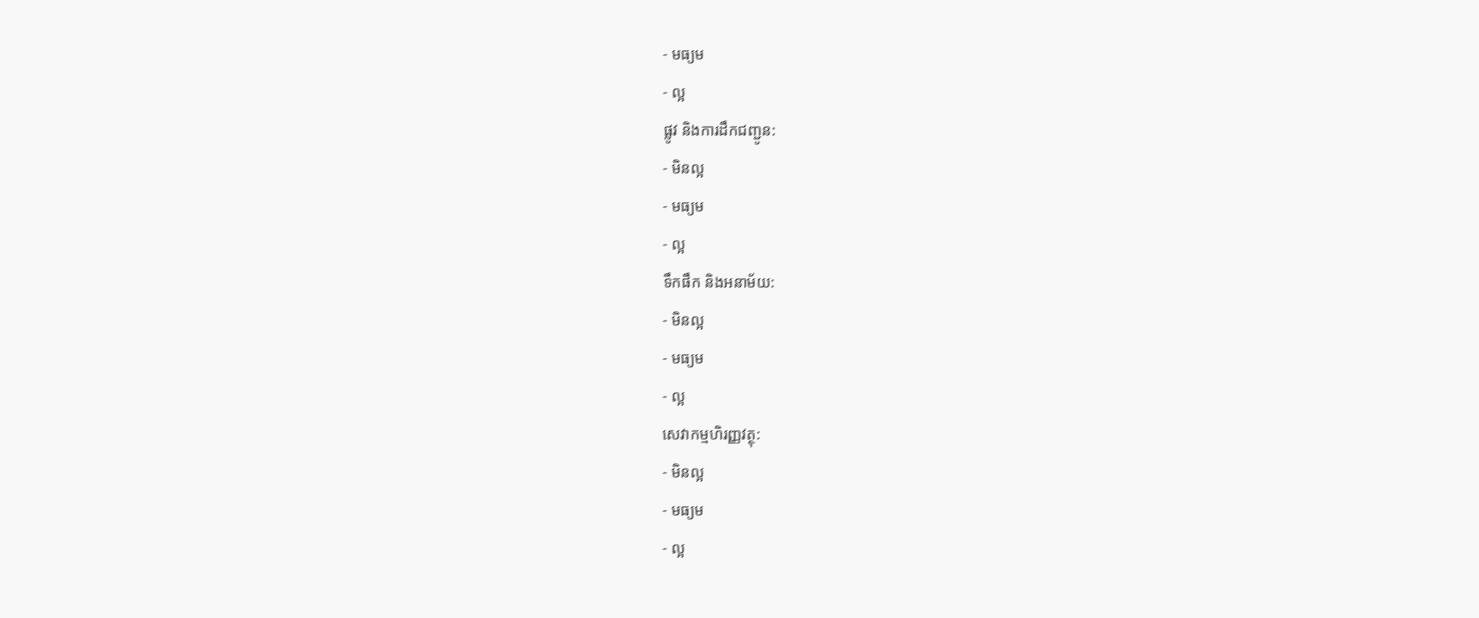- មធ្យម
- ល្អ
ផ្លូវ និងការដឹកជញ្ជូន:
- មិនល្អ
- មធ្យម
- ល្អ
ទឹកផឹក និងអនាម័យ:
- មិនល្អ
- មធ្យម
- ល្អ
សេវាកម្មហិរញ្ញវត្ថុ:
- មិនល្អ
- មធ្យម
- ល្អ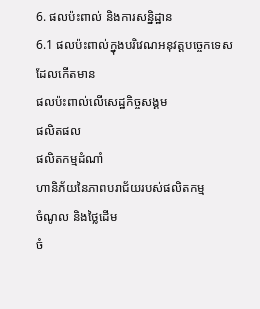6. ផលប៉ះពាល់ និងការសន្និដ្ឋាន
6.1 ផលប៉ះពាល់ក្នុងបរិវេណអនុវត្តបច្ចេកទេសដែលកើតមាន
ផលប៉ះពាល់លើសេដ្ឋកិច្ចសង្គម
ផលិតផល
ផលិតកម្មដំណាំ
ហានិភ័យនៃភាពបរាជ័យរបស់ផលិតកម្ម
ចំណូល និងថ្លៃដើម
ចំ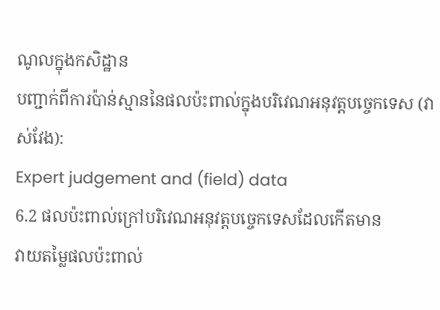ណូលក្នុងកសិដ្ឋាន
បញ្ជាក់ពីការប៉ាន់ស្មាននៃផលប៉ះពាល់ក្នុងបរិវេណអនុវត្តបច្ចេកទេស (វាស់វែង):
Expert judgement and (field) data
6.2 ផលប៉ះពាល់ក្រៅបរិវេណអនុវត្តបច្ចេកទេសដែលកើតមាន
វាយតម្លៃផលប៉ះពាល់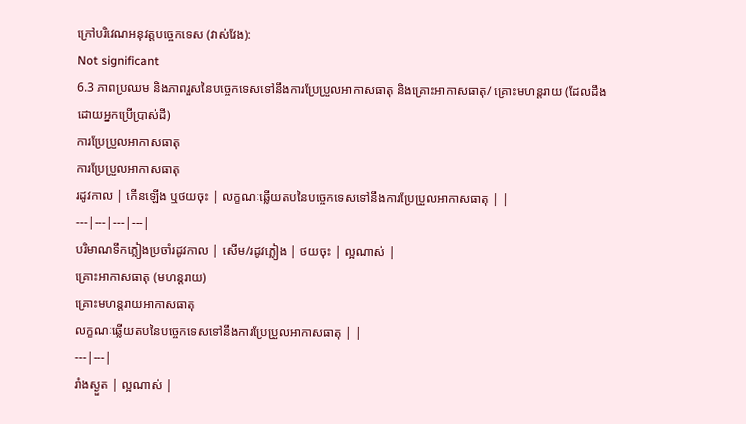ក្រៅបរិវេណអនុវត្តបច្ចេកទេស (វាស់វែង):
Not significant
6.3 ភាពប្រឈម និងភាពរួសនៃបច្ចេកទេសទៅនឹងការប្រែប្រួលអាកាសធាតុ និងគ្រោះអាកាសធាតុ/ គ្រោះមហន្តរាយ (ដែលដឹងដោយអ្នកប្រើប្រាស់ដី)
ការប្រែប្រួលអាកាសធាតុ
ការប្រែប្រួលអាកាសធាតុ
រដូវកាល | កើនឡើង ឬថយចុះ | លក្ខណៈឆ្លើយតបនៃបច្ចេកទេសទៅនឹងការប្រែប្រួលអាកាសធាតុ | |
---|---|---|---|
បរិមាណទឹកភ្លៀងប្រចាំរដូវកាល | សើម/រដូវភ្លៀង | ថយចុះ | ល្អណាស់ |
គ្រោះអាកាសធាតុ (មហន្តរាយ)
គ្រោះមហន្តរាយអាកាសធាតុ
លក្ខណៈឆ្លើយតបនៃបច្ចេកទេសទៅនឹងការប្រែប្រួលអាកាសធាតុ | |
---|---|
រាំងស្ងួត | ល្អណាស់ |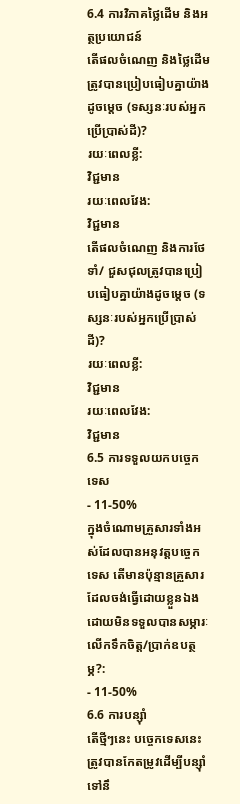6.4 ការវិភាគថ្លៃដើម និងអត្ថប្រយោជន៍
តើផលចំណេញ និងថ្លៃដើមត្រូវបានប្រៀបធៀបគ្នាយ៉ាងដូចម្តេច (ទស្សនៈរបស់អ្នកប្រើប្រាស់ដី)?
រយៈពេលខ្លី:
វិជ្ជមាន
រយៈពេលវែង:
វិជ្ជមាន
តើផលចំណេញ និងការថែទាំ/ ជួសជុលត្រូវបានប្រៀបធៀបគ្នាយ៉ាងដូចម្តេច (ទស្សនៈរបស់អ្នកប្រើប្រាស់ដី)?
រយៈពេលខ្លី:
វិជ្ជមាន
រយៈពេលវែង:
វិជ្ជមាន
6.5 ការទទួលយកបច្ចេកទេស
- 11-50%
ក្នុងចំណោមគ្រួសារទាំងអស់ដែលបានអនុវត្តបច្ចេកទេស តើមានប៉ុន្មានគ្រួសារដែលចង់ធ្វើដោយខ្លួនឯង ដោយមិនទទួលបានសម្ភារៈលើកទឹកចិត្ត/ប្រាក់ឧបត្ថម្ភ?:
- 11-50%
6.6 ការបន្សុំា
តើថ្មីៗនេះ បច្ចេកទេសនេះត្រូវបានកែតម្រូវដើម្បីបន្ស៊ាំទៅនឹ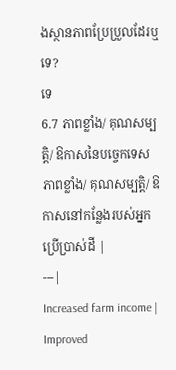ងស្ថានភាពប្រែប្រួលដែរឬទេ?
ទេ
6.7 ភាពខ្លាំង/ គុណសម្បត្តិ/ ឱកាសនៃបច្ចេកទេស
ភាពខ្លាំង/ គុណសម្បត្តិ/ ឱកាសនៅកន្លែងរបស់អ្នកប្រើប្រាស់ដី |
---|
Increased farm income |
Improved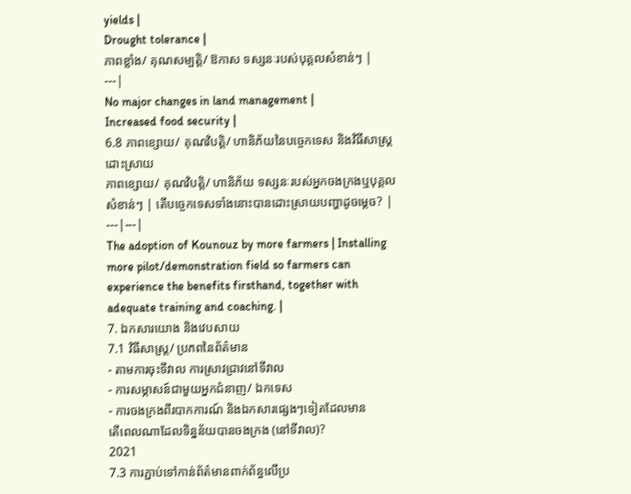yields |
Drought tolerance |
ភាពខ្លាំង/ គុណសម្បត្តិ/ ឱកាស ទស្សនៈរបស់បុគ្គលសំខាន់ៗ |
---|
No major changes in land management |
Increased food security |
6.8 ភាពខ្សោយ/ គុណវិបត្តិ/ ហានិភ័យនៃបច្ចេកទេស និងវិធីសាស្ត្រដោះស្រាយ
ភាពខ្សោយ/ គុណវិបត្តិ/ ហានិភ័យ ទស្សនៈរបស់អ្នកចងក្រងឬបុគ្គលសំខាន់ៗ | តើបច្ចេកទេសទាំងនោះបានដោះស្រាយបញ្ហាដូចម្តេច? |
---|---|
The adoption of Kounouz by more farmers | Installing more pilot/demonstration field so farmers can experience the benefits firsthand, together with adequate training and coaching. |
7. ឯកសារយោង និងវេបសាយ
7.1 វិធីសាស្ត្រ/ ប្រភពនៃព័ត៌មាន
- តាមការចុះទីវាល ការស្រាវជ្រាវនៅទីវាល
- ការសម្ភាសន៍ជាមួយអ្នកជំនាញ/ ឯកទេស
- ការចងក្រងពីរបាកការណ៍ និងឯកសារផ្សេងៗទៀតដែលមាន
តើពេលណាដែលទិន្នន័យបានចងក្រង (នៅទីវាល)?
2021
7.3 ការភ្ជាប់ទៅកាន់ព័ត៌មានពាក់ព័ន្ធលើប្រ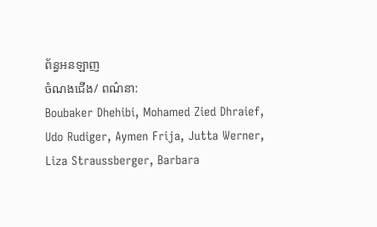ព័ន្ធអនឡាញ
ចំណងជើង/ ពណ៌នា:
Boubaker Dhehibi, Mohamed Zied Dhraief, Udo Rudiger, Aymen Frija, Jutta Werner, Liza Straussberger, Barbara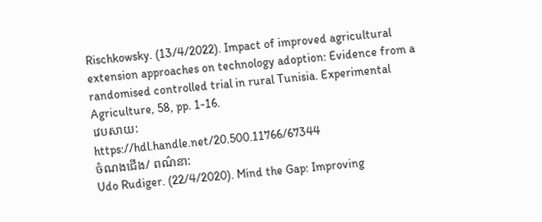Rischkowsky. (13/4/2022). Impact of improved agricultural extension approaches on technology adoption: Evidence from a randomised controlled trial in rural Tunisia. Experimental Agriculture, 58, pp. 1-16.
វេបសាយ:
https://hdl.handle.net/20.500.11766/67344
ចំណងជើង/ ពណ៌នា:
Udo Rudiger. (22/4/2020). Mind the Gap: Improving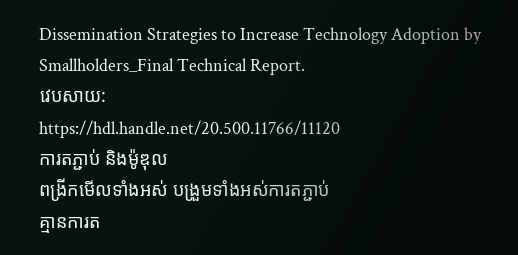Dissemination Strategies to Increase Technology Adoption by Smallholders_Final Technical Report.
វេបសាយ:
https://hdl.handle.net/20.500.11766/11120
ការតភ្ជាប់ និងម៉ូឌុល
ពង្រីកមើលទាំងអស់ បង្រួមទាំងអស់ការតភ្ជាប់
គ្មានការត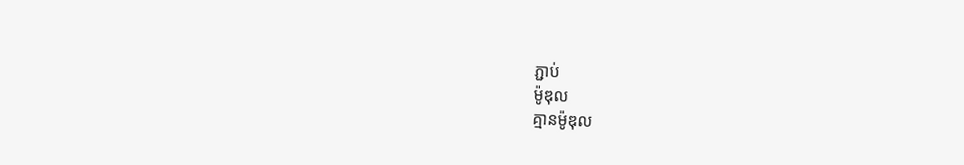ភ្ជាប់
ម៉ូឌុល
គ្មានម៉ូឌុល